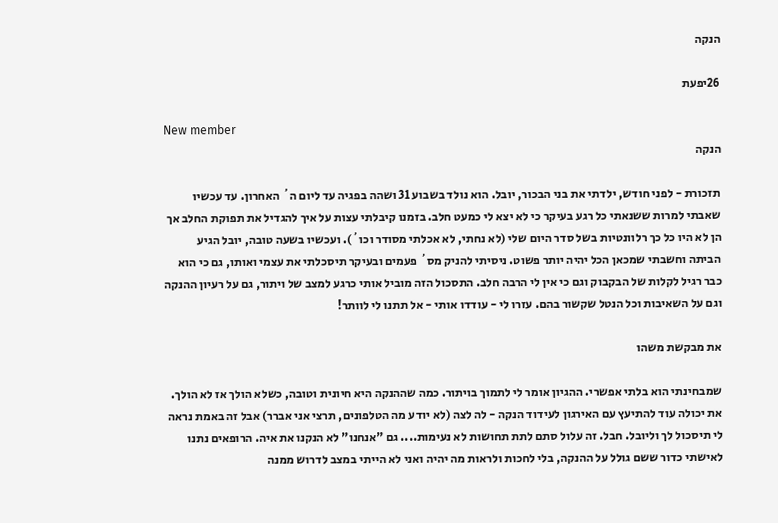הנקה

26יפעת

New member
הנקה

תזכורת - לפני חודש, ילדתי את בני הבכור, יובל. הוא נולד בשבוע 31 ושהה בפגיה עד ליום ה´ האחרון. עד עכשיו שאבתי למרות ששנאתי כל רגע בעיקר כי לא יצא לי כמעט חלב. בזמנו קיבלתי עצות על איך להגדיל את תפוקת החלב אך הן לא היו כל כך רלוונטיות בשל סדר היום שלי (לא נחתי, לא אכלתי מסודר וכו´). ועכשיו בשעה טובה, יובל הגיע הביתה וחשבתי שמכאן הכל יהיה יותר פשוט. ניסיתי להניק מס´ פעמים ובעיקר תיסכלתי את עצמי ואותו, גם כי הוא כבר רגיל לקלות של הבקבוק וגם כי אין לי הרבה חלב. התסכול הזה מוביל אותי כרגע למצב של ויתור, גם על רעיון ההנקה וגם על השאיבות וכל הנטל שקשור בהם. עזרו לי - עודדו אותי - אל תתנו לי לוותר!

את מבקשת משהו

שמבחינתי הוא בלתי אפשרי. ההגיון אומר לי לתמוך בויתור. כמה שההנקה היא חיונית וטובה, כשלא הולך אז לא הולך. את יכולה עוד להתיעץ עם האירגון לעידוד הנקה - לה לצה (לא יודע מה הטלפונים, תרצי אני אברר) אבל זה באמת נראה לי תיסכול לך וליובל. חבל. זה עלול סתם לתת תחושות לא נעימות.... גם "אנחנו" לא הנקנו את איה. הרופאים נתנו לאישתי כדור ששם גולל על ההנקה, בלי לחכות ולראות מה יהיה ואני לא הייתי במצב לדרוש ממנה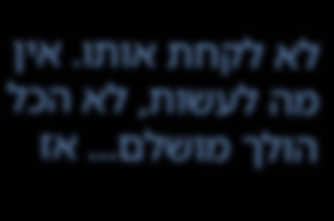לא לקחת אותו. אין מה לעשות, לא הכל הולך מושלם... אז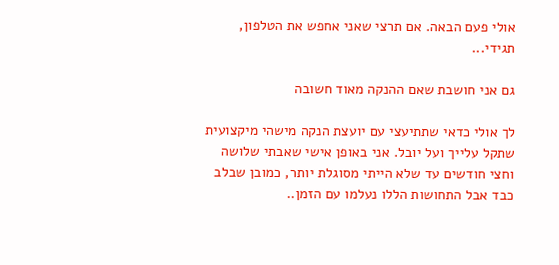אולי פעם הבאה. אם תרצי שאני אחפש את הטלפון, תגידי...

גם אני חושבת שאם ההנקה מאוד חשובה

לך אולי כדאי שתתיעצי עם יועצת הנקה מישהי מיקצועית שתקל עלייך ועל יובל. אני באופן אישי שאבתי שלושה וחצי חודשים עד שלא הייתי מסוגלת יותר, כמובן שבלב כבד אבל התחושות הללו נעלמו עם הזמן..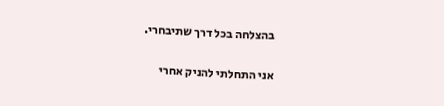בהצלחה בכל דרך שתיבחרי.

אני התחלתי להניק אחרי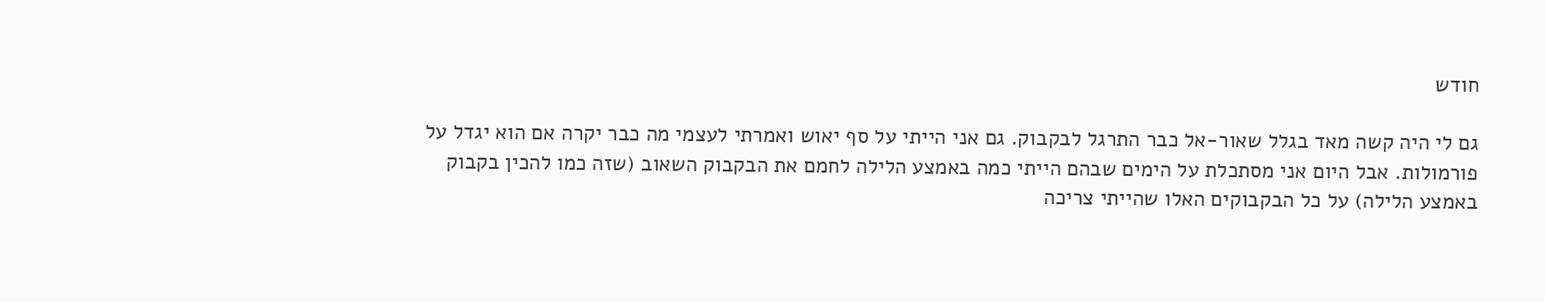חודש

גם לי היה קשה מאד בגלל שאור-אל כבר התרגל לבקבוק. גם אני הייתי על סף יאוש ואמרתי לעצמי מה כבר יקרה אם הוא יגדל על פורמולות. אבל היום אני מסתכלת על הימים שבהם הייתי כמה באמצע הלילה לחמם את הבקבוק השאוב (שזה כמו להכין בקבוק באמצע הלילה) על כל הבקבוקים האלו שהייתי צריכה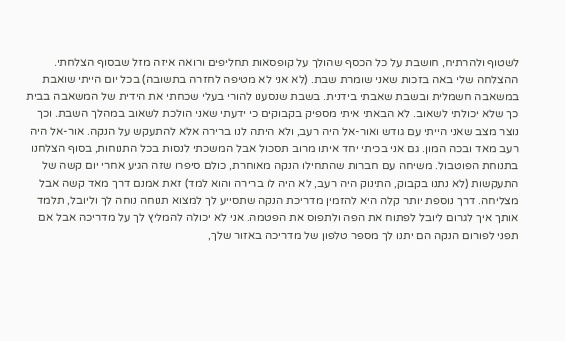לשטוף ולהרתיח, חושבת על כל הכסף שהולך על קופסאות תחליפים ורואה איזה מזל שבסוף הצלחתי. ההצלחה שלי באה בזכות שאני שומרת שבת. (לא אני לא מטיפה לחזרה בתשובה) בכל יום הייתי שואבת במשאבה חשמלית ובשבת שאבתי בידנית. בשבת שנסענו להורי בעלי שכחתי את הידית של המשאבה בבית כך שלא יכולתי לשאוב. לא הבאתי איתי מספיק בקבוקים כי ידעתי שאני הולכת לשאוב במהלך השבת. וכך נוצר מצב שאני הייתי עם גודש ואור-אל היה רעב, ולא היתה לנו ברירה אלא להתעקש על הנקה. אור-אל היה רעב מאד ובכה המון. גם אני בכיתי יחד איתו מרוב תסכול אבל המשכתי לנסות בכל התנוחות, בסוף הצלחנו בתנוחת הפוטבול. משיחה עם חברות שהתחילו הנקה מאוחרת, כולם סיפרו שזה הגיע אחרי יום קשה של התעקשות (לא נתנו בקבוק, התינוק היה רעב, לא היה לו ברירה והוא למד) זאת אמנם דרך מאד קשה אבל מצליחה. דרך נוספת יותר קלה היא להזמין מדריכת הנקה שתסייע לך למצוא תנוחה נוחה לך וליובל, תלמד אותך איך לגרום ליובל לפתוח את הפה ולתפוס את הפטמה. אני לא יכולה להמליץ לך על מדריכה אבל אם תפני לפורום הנקה הם יתנו לך מספר טלפון של מדריכה באזור שלך,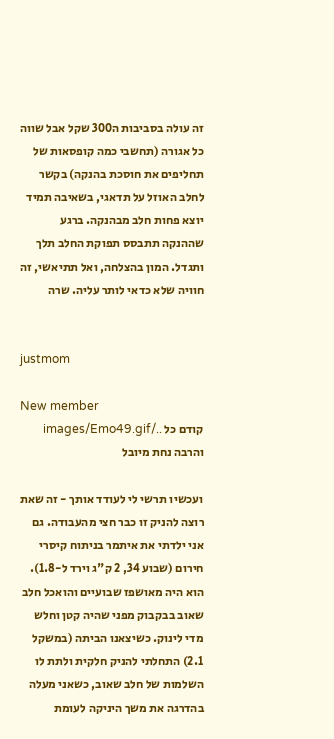זה עולה בסביבות ה300 שקל אבל שווה כל אגורה (תחשבי כמה קופסאות של תחליפים את חוסכת בהנקה) בקשר לחלב האוזל על תדאגי, בשאיבה תמיד יוצא פחות חלב מבהנקה. ברגע שההנקה תתבסס תפוקת החלב תלך ותגדל. המון בהצלחה, ואל תתיאשי, זה חוויה שלא כדאי לותר עליה. שרה


justmom

New member
קודם כל ../images/Emo49.gif והרבה נחת מיובל

ועכשיו תרשי לי לעודד אותך - זה שאת רוצה להניק זו כבר חצי מהעבודה. גם אני ילדתי את איתמר בניתוח קיסרי חירום (שבוע 34, 2 ק"ג וירד ל-1.8). הוא היה מאושפז שבועיים והואכל חלב שאוב בבקבוק מפני שהיה קטן וחלש מדי לינוק. כשיצאנו הביתה (במשקל 2.1) התחלתי להניק חלקית ולתת לו השלמות של חלב שאוב, כשאני מעלה בהדרגה את משך היניקה לעומת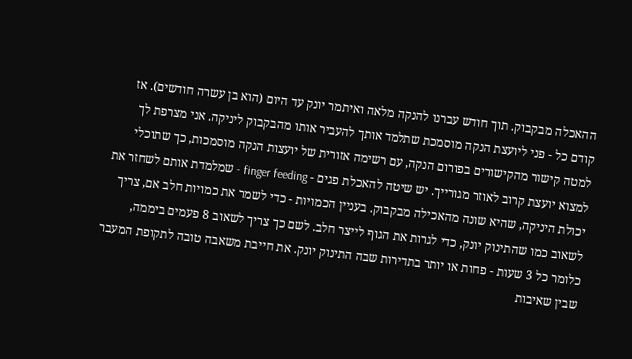ההאכלה מבקבוק. תוך חודש עברנו להנקה מלאה ואיתמר יונק עד היום (הוא בן עשרה חודשים). אז קודם כל - פני ליועצת הנקה מוסמכת שתלמד אותך להעביר אותו מהבקבוק ליניקה. אני מצרפת לך למטה קישור מהקישורים בפורום הנקה, עם רשימה אזורית של יועצות הנקה מוסמכות, כך שתוכלי למצוא יועצת קרוב לאוזר מגורייך. יש שיטה להאכלת פגים - finger feeding - שמלמדת אותם לשחזר את יכולת היניקה, שהיא שונה מהאכילה מבקבוק. בעניין הכמויות - כדי לשמר את כמויות חלב אם, צריך לשאוב כמו שהתינוק יונק, כדי לגרות את הגוף לייצר חלב. לשם כך צריך לשאוב 8 פעמים ביממה, כלומר כל 3 שעות - פחות או יותר בתדירות שבה התינוק יונק. את חייבת משאבה טובה לתקופת המעבר שבין שאיבות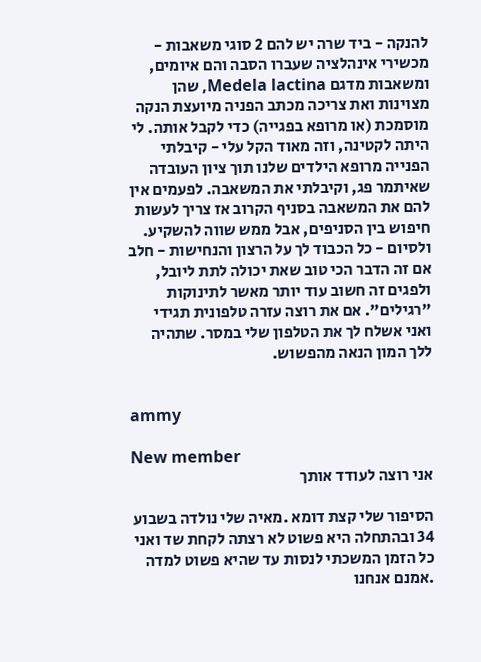להנקה - ביד שרה יש להם 2 סוגי משאבות - מכשירי אינהלציה שעברו הסבה והם איומים, ומשאבות מדגם Medela lactina, שהן מצוינות ואת צריכה מכתב הפניה מיועצת הנקה מוסמכת (או מרופא בפגייה) כדי לקבל אותה. לי היתה לקטינה, וזה מאוד הקל עלי - קיבלתי הפנייה מרופא הילדים שלנו תוך ציון העובדה שאיתמר פג, וקיבלתי את המשאבה. לפעמים אין להם את המשאבה בסניף הקרוב אז צריך לעשות חיפוש בין הסניפים, אבל ממש שווה להשקיע. ולסיום - כל הכבוד לך על הרצון והנחישות - חלב אם זה הדבר הכי טוב שאת יכולה לתת ליובל, ולפגים זה חשוב עוד יותר מאשר לתינוקות "רגילים". אם את רוצה עזרה טלפונית תגידי ואני אשלח לך את הטלפון שלי במסר. שתהיה ללך המון הנאה מהפשוש.


ammy

New member
אני רוצה לעודד אותך

הסיפור שלי קצת דומא .מאיה שלי נולדה בשבוע 34 ובהתחלה היא פשוט לא רצתה לקחת שד ואני כל הזמן המשכתי לנסות עד שהיא פשוט למדה .אמנם אנחנו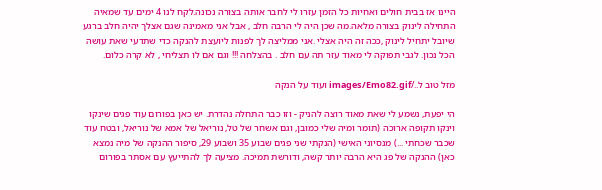היינו אז בבית חולים ואחיות כל הזמן עזרו לי לחבר אותה בצורה נכונה.לקח לנו 4 ימים עד שמאיה התחילה לינוק בצורה מלאה.מה שכן היה לי הרבה חלב , אבל אני מאמינה שגם אצלך יהיה חלב ברגע שיובל יתחיל לינוק ,ככה זה היה אצלי .אני ממליצה לך לפנות ליועצת להנקה כדי שתדעי שאת עושה הכל נכון. לגבי תפוקה לי מאוד עזר תה עם חלב . בהצלחה !!! וגם אם לו תצליחי , לא קרה כלום.

מזל טוב ל../images/Emo82.gif ועוד על הנקה

הי יפעת, נשמע לי שאת מאוד רוצה להניק - וזו כבר התחלה נהדרת. יש כאן בפורום עוד פגים שינקו וינקו תקופה ארוכה (תומר ומיה שלי כמובן, וגם אשחר של טל, נוריאל של אמא של נוריאל, ובטח עוד שכבר שכחתי ...) מנסיוני האישי (הנקתי שני פגים שבוע 35 ושבוע 29, סיפור ההנקה של מיה נמצא כאן) ההנקה של פג היא הרבה יותר קשה, ודורשת תמיכה. מציעה לך להתייעץ עם אסתר בפורום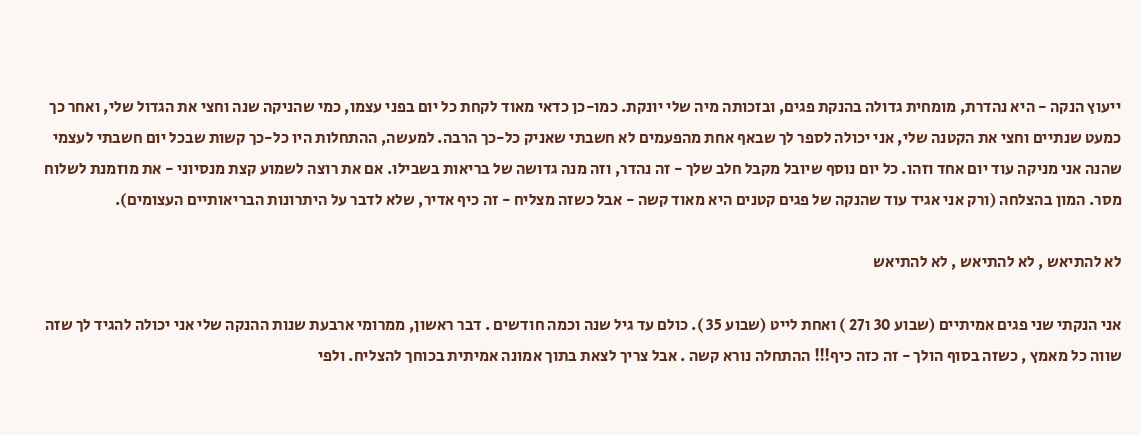ייעוץ הנקה - היא נהדרת, מומחית גדולה בהנקת פגים, ובזכותה מיה שלי יונקת. כמו-כן כדאי מאוד לקחת כל יום בפני עצמו, כמי שהניקה שנה וחצי את הגדול שלי, ואחר כך כמעט שנתיים וחצי את הקטנה שלי, אני יכולה לספר לך שבאף אחת מהפעמים לא חשבתי שאניק כל-כך הרבה. למעשה, ההתחלות היו כל-כך קשות שבכל יום חשבתי לעצמי שהנה אני מניקה עוד יום אחד וזהו. כל יום נוסף שיובל מקבל חלב שלך - זה נהדר, וזה מנה גדושה של בריאות בשבילו. אם את רוצה לשמוע קצת מנסיוני - את מוזמנת לשלוח מסר. המון בהצלחה (ורק אני אגיד עוד שהנקה של פגים קטנים היא מאוד קשה - אבל כשזה מצליח - זה כיף אדיר, שלא לדבר על היתרונות הבריאותיים העצומים).

לא להתיאש , לא להתיאש , לא להתיאש

אני הנקתי שני פגים אמיתיים (שבוע 30 ו27 ) ואחת לייט (שבוע 35 ). כולם עד גיל שנה וכמה חודשים . דבר ראשון, ממרומי ארבעת שנות ההנקה שלי אני יכולה להגיד לך שזה שווה כל מאמץ , כשזה בסוף הולך - זה כזה כיף!!! ההתחלה נורא קשה . אבל צריך לצאת בתוך אמונה אמיתית בכוחך להצליח. ולפי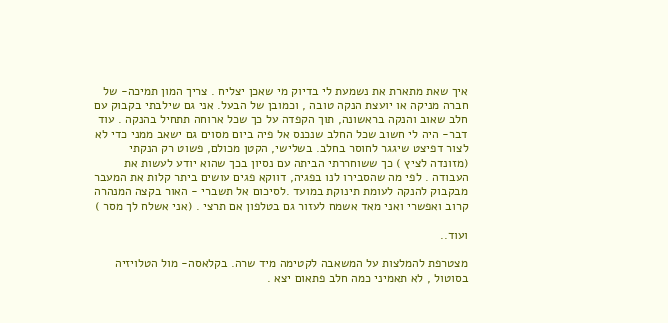איך שאת מתארת את נשמעת לי בדיוק מי שאכן יצליח . צריך המון תמיכה- של חברה מניקה או יועצת הנקה טובה , וכמובן של הבעל. אני גם שילבתי בקבוק עם חלב שאוב והנקה בראשונה, תוך הקפדה על כך שכל ארוחה תתחיל בהנקה . עוד דבר- היה לי חשוב שכל החלב שנכנס אל פיה ביום מסוים גם ישאב ממני כדי לא לצור דפיצט שיגגר לחוסר בחלב. בשלישי, הקטן מכולם, פשוט רק הנקתי (מזונדה לציץ ) כך ששוחררתי הביתה עם נסיון בכך שהוא יודע לעשות את העבודה . לפי מה שהסבירו לנו בפגיה, דווקא פגים עושים ביתר קלות את המעבר מבקבוק להנקה לעומת תינוקת במועד .לסיכום אל תשברי - האור בקצה המנהרה קרוב ואפשרי ואני מאד אשמח לעזור גם בטלפון אם תרצי . (אני אשלח לך מסר )

ועוד..

מצטרפת להמלצות על המשאבה לקטימה מיד שרה. בקלאסה- מול הטלויזיה בסוטול , לא תאמיני כמה חלב פתאום יצא .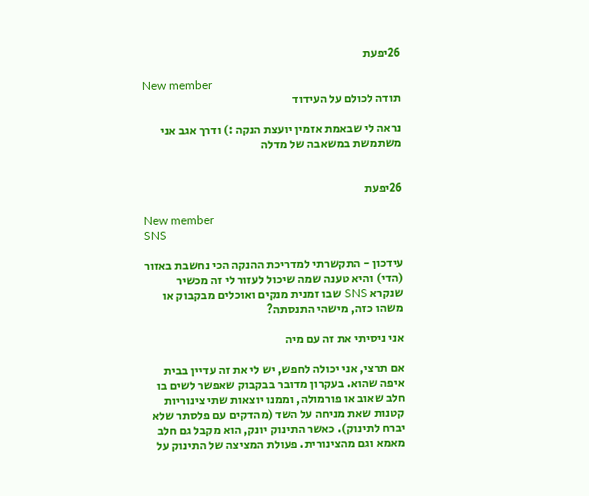26יפעת

New member
תודה לכולם על העידוד

נראה לי שבאמת אזמין יועצת הנקה :) ודרך אגב אני משתמשת במשאבה של מדלה


26יפעת

New member
SNS

עידכון - התקשרתי למדריכת ההנקה הכי נחשבת באזור (הדי) והיא טענה שמה שיכול לעזור לי זה מכשיר שנקרא SNS שבו זמנית מנקים ואוכלים מבקבוק או משהו כזה, מישהי התנסתה?

אני ניסיתי את זה עם מיה

אם תרצי, אני יכולה לחפש, יש לי את זה עדיין בבית איפה שהוא. בעקרון מדובר בבקבוק שאפשר לשים בו חלב שאוב או פורמולה, וממנו יוצאות שתי צינוריות קטנות שאת מניחה על השד (מהדקים עם פלסתר שלא יברח לתינוק). כאשר התינוק יונק, הוא מקבל גם חלב מאמא וגם מהצינורית. פעולת המציצה של התינוק על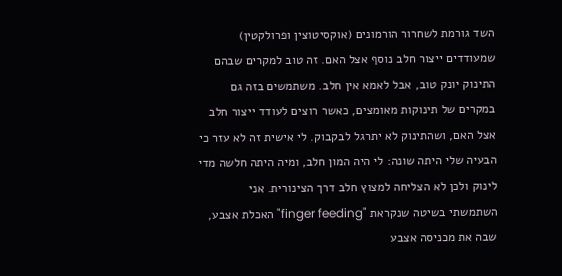השד גורמת לשחרור הורמונים (אוקסיטוצין ופרולקטין) שמעודדים ייצור חלב נוסף אצל האם. זה טוב למקרים שבהם התינוק יונק טוב, אבל לאמא אין חלב. משתמשים בזה גם במקרים של תינוקות מאומצים, כאשר רוצים לעודד ייצור חלב אצל האם, ושהתינוק לא יתרגל לבקבוק. לי אישית זה לא עזר כי הבעיה שלי היתה שונה: לי היה המון חלב, ומיה היתה חלשה מדי לינוק ולכן לא הצליחה למצוץ חלב דרך הצינורית. אני השתמשתי בשיטה שנקראת "finger feeding" האכלת אצבע, שבה את מכניסה אצבע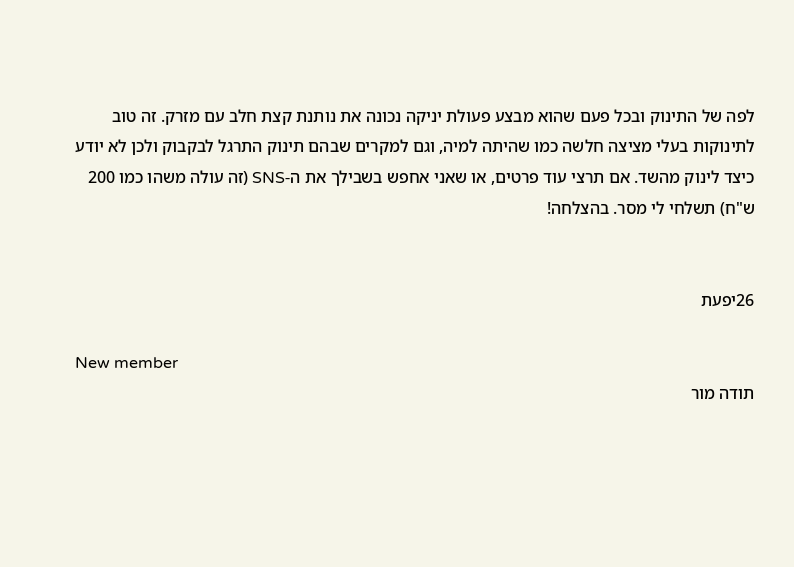לפה של התינוק ובכל פעם שהוא מבצע פעולת יניקה נכונה את נותנת קצת חלב עם מזרק. זה טוב לתינוקות בעלי מציצה חלשה כמו שהיתה למיה, וגם למקרים שבהם תינוק התרגל לבקבוק ולכן לא יודע כיצד לינוק מהשד. אם תרצי עוד פרטים, או שאני אחפש בשבילך את ה-SNS (זה עולה משהו כמו 200 ש"ח) תשלחי לי מסר. בהצלחה!


26יפעת

New member
תודה מור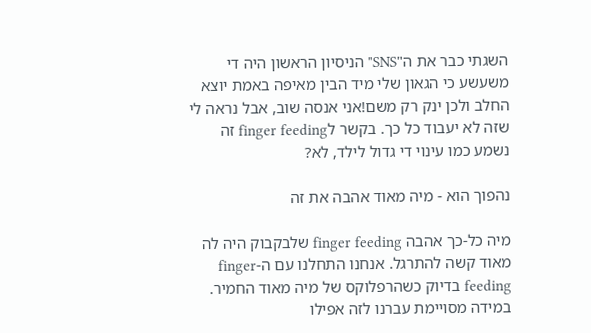השגתי כבר את ה"SNS" הניסיון הראשון היה די משעשע כי הגאון שלי מיד הבין מאיפה באמת יוצא החלב ולכן ינק רק משם!אני אנסה שוב, אבל נראה לי שזה לא יעבוד כל כך. בקשר לfinger feeding זה נשמע כמו עינוי די גדול לילד, לא?

נהפוך הוא - מיה מאוד אהבה את זה

מיה כל-כך אהבה finger feeding שלבקבוק היה לה מאוד קשה להתרגל. אנחנו התחלנו עם ה-finger feeding בדיוק כשהרפלוקס של מיה מאוד החמיר. במידה מסויימת עברנו לזה אפילו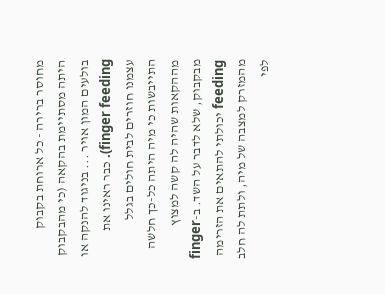מחוסר ברירה - כל ארוחת בקבוק היתה מסתיימת בהקאה (כי מהבקבוק בולעים המון אויר ... בניגוד להנקה או finger feeding). כבר ראינו את עצמנו חוזרים לבית חולים בגלל התייבשות כי מיה היתה כל-כך חלשה מההקאות שהיה לה קשה למצוץ מבקבוק, שלא לדבר על השד. ב-finger feeding יכולתי להתאים את הזרימה מהמזרק למצבה של מיה, ולתת לה חלב לפי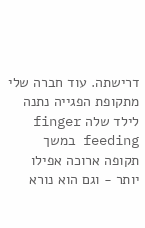דרישתה. עוד חברה שלי מתקופת הפגייה נתנה לילד שלה finger feeding במשך תקופה ארוכה אפילו יותר - וגם הוא נורא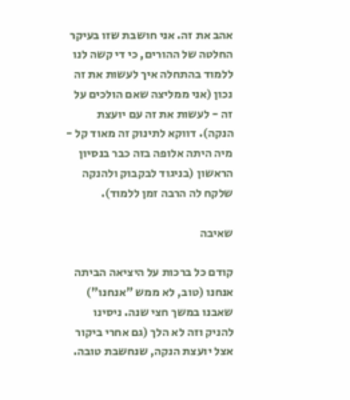אהב את זה. אני חושבת שזו בעיקר החלטה של ההורים, כי די קשה לנו ללמוד בהתחלה איך לעשות את זה נכון (אני ממליצה שאם הולכים על זה - לעשות את זה עם יועצת הנקה). דווקא לתינוק זה מאוד קל - מיה היתה אלופה בזה כבר בנסיון הראשון (בניגוד לבקבוק ולהנקה שלקח לה הרבה זמן ללמוד).

שאיבה

קודם כל ברכות על היציאה הביתה
אנחנו (טוב, לא ממש "אנחנו") שאבנו במשך חצי שנה. ניסינו להניק וזה לא הלך (גם אחרי ביקור אצל יועצת הנקה, שנחשבת טובה.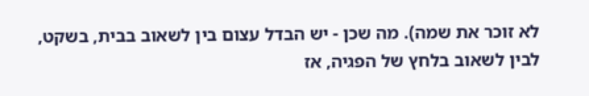לא זוכר את שמה). מה שכן - יש הבדל עצום בין לשאוב בבית, בשקט, לבין לשאוב בלחץ של הפגיה, אז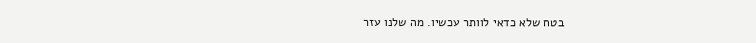בטח שלא כדאי לוותר עכשיו. מה שלנו עזר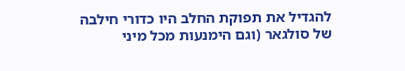להגדיל את תפוקת החלב היו כדורי חילבה של סולגאר (וגם הימנעות מכל מיני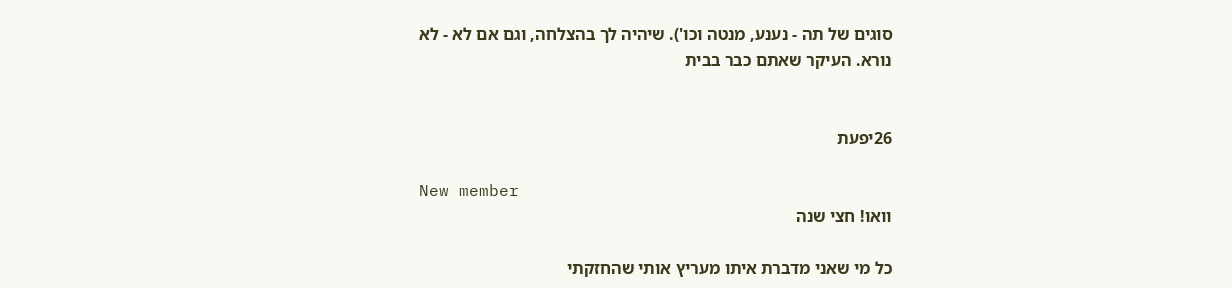סוגים של תה - נענע, מנטה וכו'). שיהיה לך בהצלחה, וגם אם לא - לא נורא. העיקר שאתם כבר בבית


26יפעת

New member
וואו! חצי שנה

כל מי שאני מדברת איתו מעריץ אותי שהחזקתי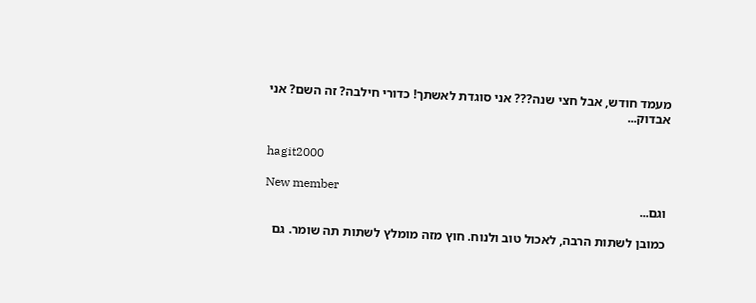מעמד חודש, אבל חצי שנה??? אני סוגדת לאשתך! כדורי חילבה? זה השם? אני אבדוק...


hagit2000

New member
וגם...

כמובן לשתות הרבה, לאכול טוב ולנוח. חוץ מזה מומלץ לשתות תה שומר. גם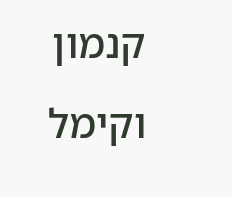קנמון וקימל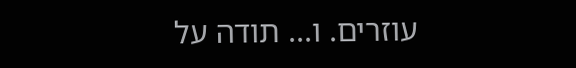עוזרים. ו... תודה על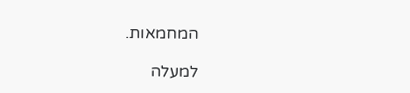המחמאות.

למעלה